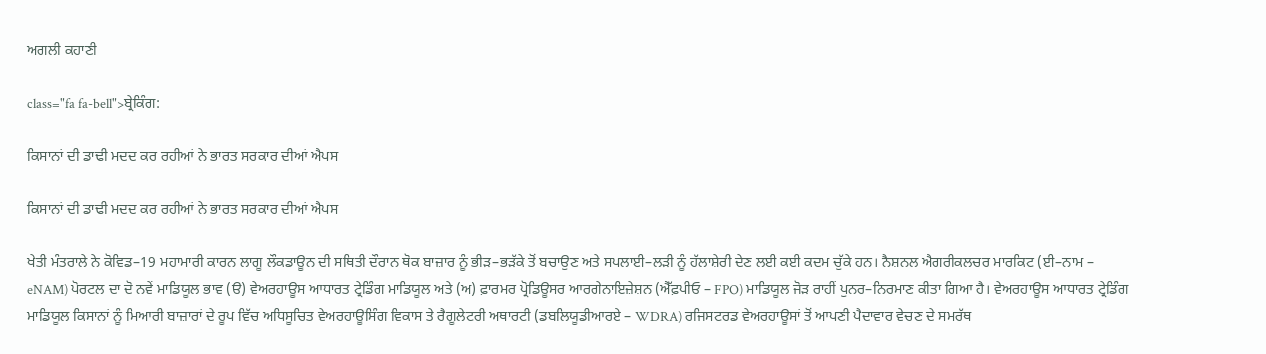ਅਗਲੀ ਕਹਾਣੀ

class="fa fa-bell">ਬ੍ਰੇਕਿੰਗ:

ਕਿਸਾਨਾਂ ਦੀ ਡਾਢੀ ਮਦਦ ਕਰ ਰਹੀਆਂ ਨੇ ਭਾਰਤ ਸਰਕਾਰ ਦੀਆਂ ਐਪਸ

ਕਿਸਾਨਾਂ ਦੀ ਡਾਢੀ ਮਦਦ ਕਰ ਰਹੀਆਂ ਨੇ ਭਾਰਤ ਸਰਕਾਰ ਦੀਆਂ ਐਪਸ

ਖੇਤੀ ਮੰਤਰਾਲੇ ਨੇ ਕੋਵਿਡ–19 ਮਹਾਮਾਰੀ ਕਾਰਨ ਲਾਗੂ ਲੌਕਡਾਊਨ ਦੀ ਸਥਿਤੀ ਦੌਰਾਨ ਥੋਕ ਬਾਜ਼ਾਰ ਨੂੰ ਭੀੜ–ਭੜੱਕੇ ਤੋਂ ਬਚਾਉਣ ਅਤੇ ਸਪਲਾਈ–ਲੜੀ ਨੂੰ ਹੱਲਾਸ਼ੇਰੀ ਦੇਣ ਲਈ ਕਈ ਕਦਮ ਚੁੱਕੇ ਹਨ। ਨੈਸ਼ਨਲ ਐਗਰੀਕਲਚਰ ਮਾਰਕਿਟ (ਈ–ਨਾਮ – eNAM) ਪੋਰਟਲ ਦਾ ਦੋ ਨਵੇਂ ਮਾਡਿਯੂਲ ਭਾਵ (ੳ) ਵੇਅਰਹਾਊਸ ਆਧਾਰਤ ਟ੍ਰੇਡਿੰਗ ਮਾਡਿਯੂਲ ਅਤੇ (ਅ) ਫ਼ਾਰਮਰ ਪ੍ਰੋਡਿਊਸਰ ਆਰਗੇਨਾਇਜ਼ੇਸ਼ਨ (ਐੱਫ਼ਪੀਓ – FPO) ਮਾਡਿਯੂਲ ਜੋੜ ਰਾਹੀਂ ਪੁਨਰ–ਨਿਰਮਾਣ ਕੀਤਾ ਗਿਆ ਹੈ। ਵੇਅਰਹਾਊਸ ਆਧਾਰਤ ਟ੍ਰੇਡਿੰਗ ਮਾਡਿਯੂਲ ਕਿਸਾਨਾਂ ਨੂੰ ਮਿਆਰੀ ਬਾਜ਼ਾਰਾਂ ਦੇ ਰੂਪ ਵਿੱਚ ਅਧਿਸੂਚਿਤ ਵੇਅਰਹਾਊਸਿੰਗ ਵਿਕਾਸ ਤੇ ਰੈਗੂਲੇਟਰੀ ਅਥਾਰਟੀ (ਡਬਲਿਯੂਡੀਆਰਏ – WDRA) ਰਜਿਸਟਰਡ ਵੇਅਰਹਾਊਸਾਂ ਤੋਂ ਆਪਣੀ ਪੈਦਾਵਾਰ ਵੇਚਣ ਦੇ ਸਮਰੱਥ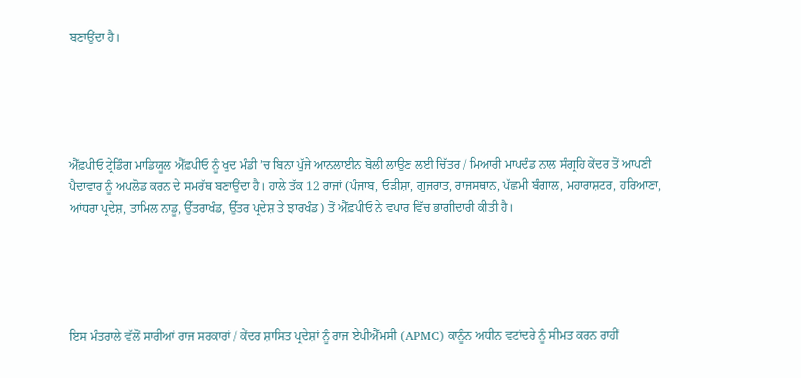ਬਣਾਉਂਦਾ ਹੈ।





ਐੱਫ਼ਪੀਓ ਟ੍ਰੇਡਿੰਗ ਮਾਡਿਯੂਲ ਐੱਫ਼ਪੀਓ ਨੂੰ ਖੁਦ ਮੰਡੀ ’ਚ ਬਿਨਾ ਪੁੱਜੇ ਆਨਲਾਈਨ ਬੋਲੀ ਲਾਉਣ ਲਈ ਚਿੱਤਰ / ਮਿਆਰੀ ਮਾਪਦੰਡ ਨਾਲ ਸੰਗ੍ਰਹਿ ਕੇਂਦਰ ਤੋਂ ਆਪਣੀ ਪੈਦਾਵਾਰ ਨੂੰ ਅਪਲੋਡ ਕਰਨ ਦੇ ਸਮਰੱਥ ਬਣਾਉਂਦਾ ਹੈ। ਹਾਲੇ ਤੱਕ 12 ਰਾਜਾਂ (ਪੰਜਾਬ, ਓੜੀਸ਼ਾ, ਗੁਜਰਾਤ, ਰਾਜਸਥਾਨ, ਪੱਛਮੀ ਬੰਗਾਲ, ਮਹਾਰਾਸ਼ਟਰ, ਹਰਿਆਣਾ, ਆਂਧਰਾ ਪ੍ਰਦੇਸ਼, ਤਾਮਿਲ ਨਾਡੂ, ਉੱਤਰਾਖੰਡ, ਉੱਤਰ ਪ੍ਰਦੇਸ਼ ਤੇ ਝਾਰਖੰਡ) ਤੋਂ ਐੱਫ਼ਪੀਓ ਨੇ ਵਪਾਰ ਵਿੱਚ ਭਾਗੀਦਾਰੀ ਕੀਤੀ ਹੈ।





ਇਸ ਮੰਤਰਾਲੇ ਵੱਲੋਂ ਸਾਰੀਆਂ ਰਾਜ ਸਰਕਾਰਾਂ / ਕੇਂਦਰ ਸ਼ਾਸਿਤ ਪ੍ਰਦੇਸ਼ਾਂ ਨੂੰ ਰਾਜ ਏਪੀਐੱਮਸੀ (APMC) ਕਾਨੂੰਨ ਅਧੀਨ ਵਟਾਂਦਰੇ ਨੂੰ ਸੀਮਤ ਕਰਨ ਰਾਹੀਂ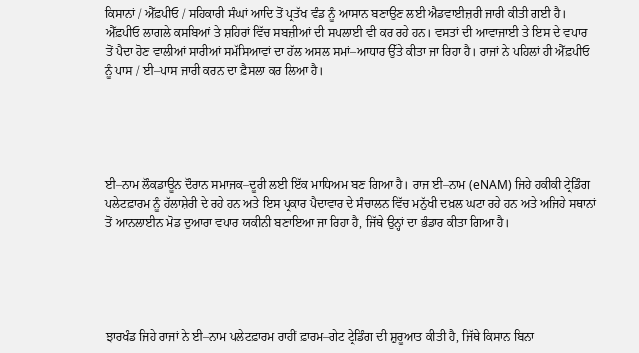ਕਿਸਾਨਾਂ / ਐੱਫ਼ਪੀਓ / ਸਹਿਕਾਰੀ ਸੰਘਾਂ ਆਦਿ ਤੋਂ ਪ੍ਰਤੱਖ ਵੰਡ ਨੂੰ ਆਸਾਨ ਬਣਾਉਣ ਲਈ ਐਡਵਾਈਜ਼ਰੀ ਜਾਰੀ ਕੀਤੀ ਗਈ ਹੈ। ਐੱਫ਼ਪੀਓ ਲਾਗਲੇ ਕਸਬਿਆਂ ਤੇ ਸ਼ਹਿਰਾਂ ਵਿੱਚ ਸਬਜ਼ੀਆਂ ਦੀ ਸਪਲਾਈ ਵੀ ਕਰ ਰਹੇ ਹਨ। ਵਸਤਾਂ ਦੀ ਆਵਾਜਾਈ ਤੇ ਇਸ ਦੇ ਵਪਾਰ ਤੋਂ ਪੈਦਾ ਹੋਣ ਵਾਲੀਆਂ ਸਾਰੀਆਂ ਸਮੱਸਿਆਵਾਂ ਦਾ ਹੱਲ ਅਸਲ ਸਮਾਂ–ਆਧਾਰ ਉੱਤੇ ਕੀਤਾ ਜਾ ਰਿਹਾ ਹੈ। ਰਾਜਾਂ ਨੇ ਪਹਿਲਾਂ ਹੀ ਐੱਫ਼ਪੀਓ ਨੂੰ ਪਾਸ / ਈ–ਪਾਸ ਜਾਰੀ ਕਰਨ ਦਾ ਫ਼ੈਸਲਾ ਕਰ ਲਿਆ ਹੈ।





ਈ–ਨਾਮ ਲੌਕਡਾਊਨ ਦੌਰਾਨ ਸਮਾਜਕ–ਦੂਰੀ ਲਈ ਇੱਕ ਮਾਧਿਅਮ ਬਣ ਗਿਆ ਹੈ। ਰਾਜ ਈ–ਨਾਮ (eNAM) ਜਿਹੇ ਹਕੀਕੀ ਟ੍ਰੇਡਿੰਗ ਪਲੇਟਫ਼ਾਰਮ ਨੂੰ ਹੱਲਾਸ਼ੇਰੀ ਦੇ ਰਹੇ ਹਨ ਅਤੇ ਇਸ ਪ੍ਰਕਾਰ ਪੈਦਾਵਾਰ ਦੇ ਸੰਚਾਲਨ ਵਿੱਚ ਮਨੁੱਖੀ ਦਖ਼ਲ ਘਟਾ ਰਹੇ ਹਨ ਅਤੇ ਅਜਿਹੇ ਸਥਾਨਾਂ ਤੋਂ ਆਨਲਾਈਨ ਮੋਡ ਦੁਆਰਾ ਵਪਾਰ ਯਕੀਨੀ ਬਣਾਇਆ ਜਾ ਰਿਹਾ ਹੈ, ਜਿੱਥੇ ਉਨ੍ਹਾਂ ਦਾ ਭੰਡਾਰ ਕੀਤਾ ਗਿਆ ਹੈ।





ਝਾਰਖੰਡ ਜਿਹੇ ਰਾਜਾਂ ਨੇ ਈ–ਨਾਮ ਪਲੇਟਫ਼ਾਰਮ ਰਾਹੀਂ ਫ਼ਾਰਮ–ਗੇਟ ਟ੍ਰੇਡਿੰਗ ਦੀ ਸ਼ੁਰੂਆਤ ਕੀਤੀ ਹੈ, ਜਿੱਥੇ ਕਿਸਾਨ ਬਿਨਾ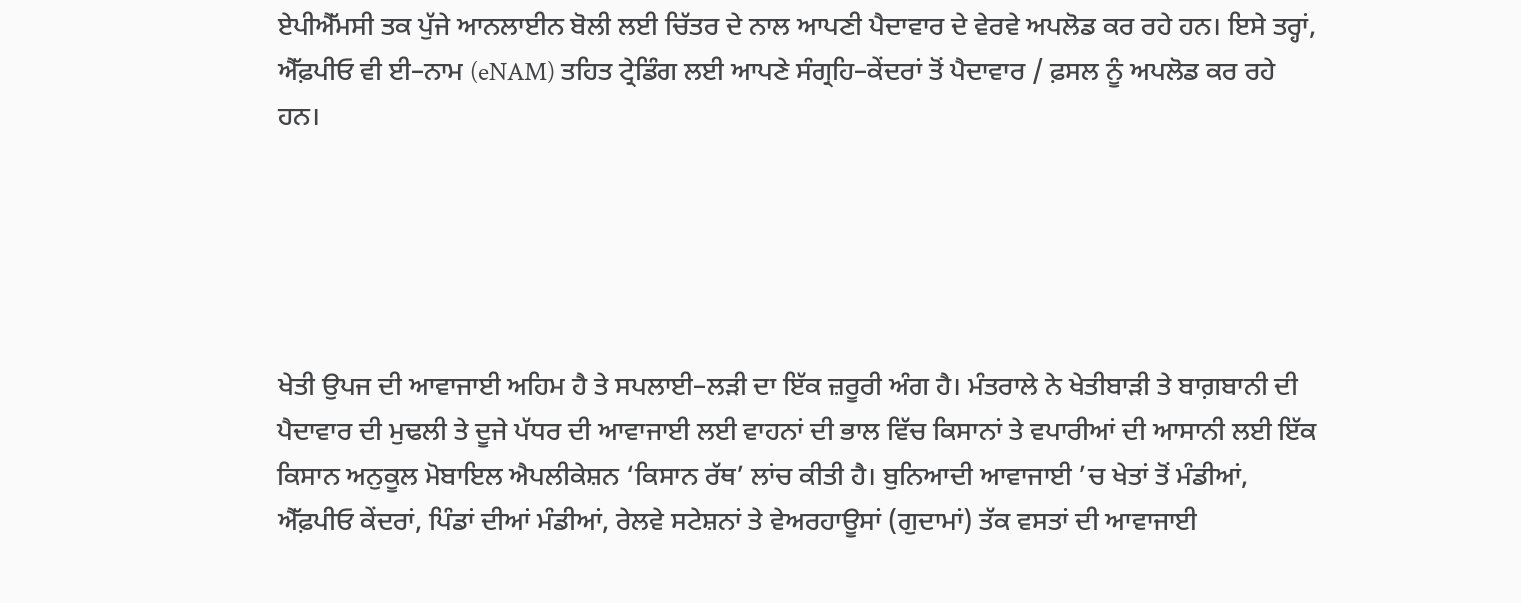ਏਪੀਐੱਮਸੀ ਤਕ ਪੁੱਜੇ ਆਨਲਾਈਨ ਬੋਲੀ ਲਈ ਚਿੱਤਰ ਦੇ ਨਾਲ ਆਪਣੀ ਪੈਦਾਵਾਰ ਦੇ ਵੇਰਵੇ ਅਪਲੋਡ ਕਰ ਰਹੇ ਹਨ। ਇਸੇ ਤਰ੍ਹਾਂ, ਐੱਫ਼ਪੀਓ ਵੀ ਈ–ਨਾਮ (eNAM) ਤਹਿਤ ਟ੍ਰੇਡਿੰਗ ਲਈ ਆਪਣੇ ਸੰਗ੍ਰਹਿ–ਕੇਂਦਰਾਂ ਤੋਂ ਪੈਦਾਵਾਰ / ਫ਼ਸਲ ਨੂੰ ਅਪਲੋਡ ਕਰ ਰਹੇ ਹਨ।





ਖੇਤੀ ਉਪਜ ਦੀ ਆਵਾਜਾਈ ਅਹਿਮ ਹੈ ਤੇ ਸਪਲਾਈ–ਲੜੀ ਦਾ ਇੱਕ ਜ਼ਰੂਰੀ ਅੰਗ ਹੈ। ਮੰਤਰਾਲੇ ਨੇ ਖੇਤੀਬਾੜੀ ਤੇ ਬਾਗ਼ਬਾਨੀ ਦੀ ਪੈਦਾਵਾਰ ਦੀ ਮੁਢਲੀ ਤੇ ਦੂਜੇ ਪੱਧਰ ਦੀ ਆਵਾਜਾਈ ਲਈ ਵਾਹਨਾਂ ਦੀ ਭਾਲ ਵਿੱਚ ਕਿਸਾਨਾਂ ਤੇ ਵਪਾਰੀਆਂ ਦੀ ਆਸਾਨੀ ਲਈ ਇੱਕ ਕਿਸਾਨ ਅਨੁਕੂਲ ਮੋਬਾਇਲ ਐਪਲੀਕੇਸ਼ਨ ‘ਕਿਸਾਨ ਰੱਥ’ ਲਾਂਚ ਕੀਤੀ ਹੈ। ਬੁਨਿਆਦੀ ਆਵਾਜਾਈ ’ਚ ਖੇਤਾਂ ਤੋਂ ਮੰਡੀਆਂ, ਐੱਫ਼ਪੀਓ ਕੇਂਦਰਾਂ, ਪਿੰਡਾਂ ਦੀਆਂ ਮੰਡੀਆਂ, ਰੇਲਵੇ ਸਟੇਸ਼ਨਾਂ ਤੇ ਵੇਅਰਹਾਊਸਾਂ (ਗੁਦਾਮਾਂ) ਤੱਕ ਵਸਤਾਂ ਦੀ ਆਵਾਜਾਈ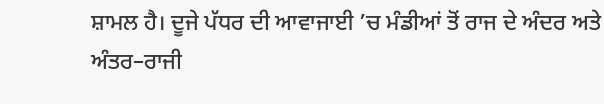ਸ਼ਾਮਲ ਹੈ। ਦੂਜੇ ਪੱਧਰ ਦੀ ਆਵਾਜਾਈ ’ਚ ਮੰਡੀਆਂ ਤੋਂ ਰਾਜ ਦੇ ਅੰਦਰ ਅਤੇ ਅੰਤਰ–ਰਾਜੀ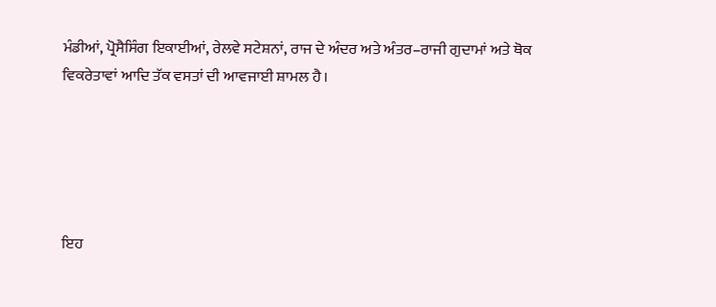ਮੰਡੀਆਂ, ਪ੍ਰੋਸੈਸਿੰਗ ਇਕਾਈਆਂ, ਰੇਲਵੇ ਸਟੇਸ਼ਨਾਂ, ਰਾਜ ਦੇ ਅੰਦਰ ਅਤੇ ਅੰਤਰ–ਰਾਜੀ ਗੁਦਾਮਾਂ ਅਤੇ ਥੋਕ ਵਿਕਰੇਤਾਵਾਂ ਆਦਿ ਤੱਕ ਵਸਤਾਂ ਦੀ ਆਵਜਾਈ ਸ਼ਾਮਲ ਹੈ।





ਇਹ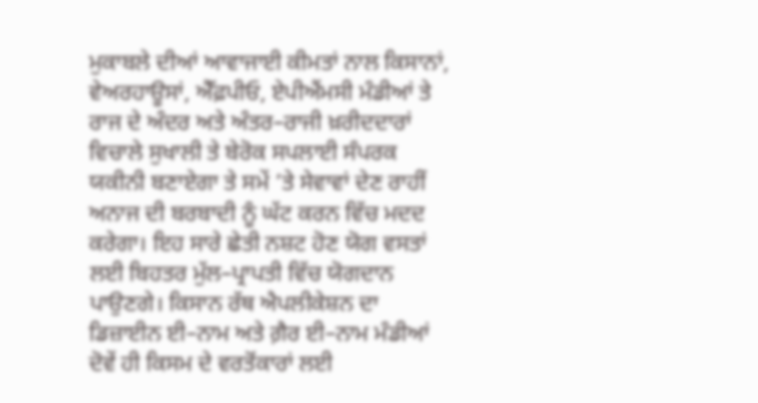ਮੁਕਾਬਲੇ ਦੀਆਂ ਆਵਾਜਾਈ ਕੀਮਤਾਂ ਨਾਲ ਕਿਸਾਨਾਂ, ਵੇਅਰਹਾਊਸਾਂ, ਐੱਫ਼ਪੀਓ, ਏਪੀਐਂਮਸੀ ਮੰਡੀਆਂ ਤੇ ਰਾਜ ਦੇ ਅੰਦਰ ਅਤੇ ਅੰਤਰ–ਰਾਜੀ ਖ਼ਰੀਦਦਾਰਾਂ ਵਿਚਾਲੇ ਸੁਖਾਲੀ ਤੇ ਬੇਰੋਕ ਸਪਲਾਈ ਸੰਪਰਕ ਯਕੀਨੀ ਬਣਾਏਗਾ ਤੇ ਸਮੇਂ ’ਤੇ ਸੇਵਾਵਾਂ ਦੇਣ ਰਾਹੀਂ ਅਨਾਜ ਦੀ ਬਰਬਾਦੀ ਨੂੰ ਘੱਟ ਕਰਨ ਵਿੱਚ ਮਦਦ ਕਰੇਗਾ। ਇਹ ਸਾਰੇ ਛੇਤੀ ਨਸ਼ਟ ਹੋਣ ਯੋਗ ਵਸਤਾਂ ਲਈ ਬਿਹਤਰ ਮੁੱਲ–ਪ੍ਰਾਪਤੀ ਵਿੱਚ ਯੋਗਦਾਨ ਪਾਉਣਗੇ। ਕਿਸਾਨ ਰੱਥ ਐਪਲੀਕੇਸ਼ਨ ਦਾ ਡਿਜ਼ਾਈਨ ਈ–ਨਾਮ ਅਤੇ ਗ਼ੈਰ ਈ–ਨਾਮ ਮੰਡੀਆਂ ਦੋਵੇਂ ਹੀ ਕਿਸਮ ਦੇ ਵਰਤੋਂਕਾਰਾਂ ਲਈ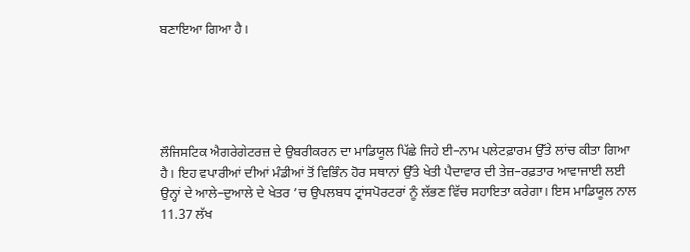ਬਣਾਇਆ ਗਿਆ ਹੈ।





ਲੌਜਿਸਟਿਕ ਐਗਰੇਗੇਟਰਜ਼ ਦੇ ਉਬਰੀਕਰਨ ਦਾ ਮਾਡਿਯੂਲ ਪਿੱਛੇ ਜਿਹੇ ਈ–ਨਾਮ ਪਲੇਟਫ਼ਾਰਮ ਉੱਤੇ ਲਾਂਚ ਕੀਤਾ ਗਿਆ ਹੈ। ਇਹ ਵਪਾਰੀਆਂ ਦੀਆਂ ਮੰਡੀਆਂ ਤੋਂ ਵਿਭਿੰਨ ਹੋਰ ਸਥਾਨਾਂ ਉੱਤੇ ਖੇਤੀ ਪੈਦਾਵਾਰ ਦੀ ਤੇਜ਼–ਰਫ਼ਤਾਰ ਆਵਾਜਾਈ ਲਈ ਉਨ੍ਹਾਂ ਦੇ ਆਲੇ–ਦੁਆਲੇ ਦੇ ਖੇਤਰ ’ਚ ਉਪਲਬਧ ਟ੍ਰਾਂਸਪੋਰਟਰਾਂ ਨੂੰ ਲੱਭਣ ਵਿੱਚ ਸਹਾਇਤਾ ਕਰੇਗਾ। ਇਸ ਮਾਡਿਯੂਲ ਨਾਲ 11.37 ਲੱਖ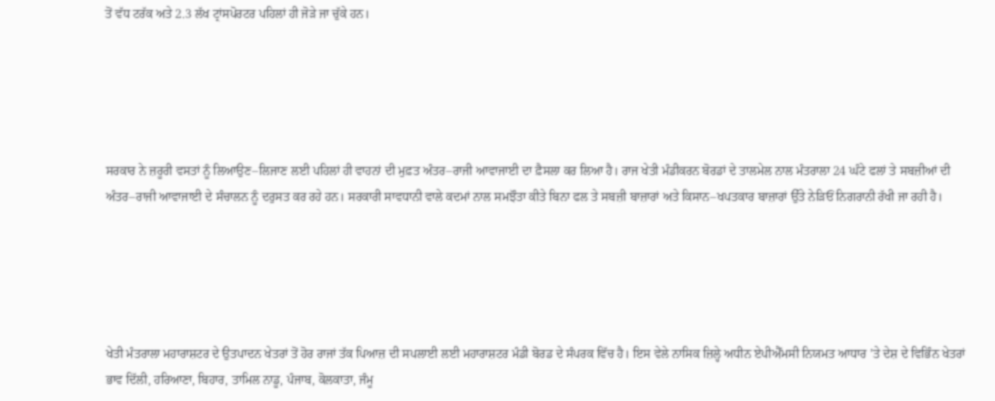ਤੋਂ ਵੱਧ ਟਰੱਕ ਅਤੇ 2.3 ਲੱਖ ਟ੍ਰਾਂਸਪੋਰਟਰ ਪਹਿਲਾਂ ਹੀ ਜੋੜੇ ਜਾ ਚੁੱਕੇ ਹਨ।





ਸਰਕਾਰ ਨੇ ਜ਼ਰੂਰੀ ਵਸਤਾਂ ਨੂੰ ਲਿਆਉਣ–ਲਿਜਾਣ ਲਈ ਪਹਿਲਾਂ ਹੀ ਵਾਹਨਾਂ ਦੀ ਮੁਫ਼ਤ ਅੰਤਰ–ਰਾਜੀ ਆਵਾਜਾਈ ਦਾ ਫ਼ੈਸਲਾ ਕਰ ਲਿਆ ਹੈ। ਰਾਜ ਖੇਤੀ ਮੰਡੀਕਰਨ ਬੋਰਡਾਂ ਦੇ ਤਾਲਮੇਲ ਨਾਲ ਮੰਤਰਾਲਾ 24 ਘੰਟੇ ਫਲਾਂ ਤੇ ਸਬਜ਼ੀਆਂ ਦੀ ਅੰਤਰ–ਰਾਜੀ ਆਵਾਜਾਈ ਦੇ ਸੰਚਾਲਨ ਨੂੰ ਦਰੁਸਤ ਕਰ ਰਹੇ ਹਨ। ਸਰਕਾਰੀ ਸਾਵਧਾਨੀ ਵਾਲੇ ਕਦਮਾਂ ਨਾਲ ਸਮਝੌਤਾ ਕੀਤੇ ਬਿਨਾ ਫਲ ਤੇ ਸਬਜ਼ੀ ਬਾਜ਼ਾਰਾਂ ਅਤੇ ਕਿਸਾਨ–ਖਪਤਕਾਰ ਬਾਜ਼ਾਰਾਂ ਉੱਤੇ ਨੇੜਿਓਂ ਨਿਗਰਾਨੀ ਰੱਖੀ ਜਾ ਰਹੀ ਹੈ।





ਖੇਤੀ ਮੰਤਰਾਲਾ ਮਹਾਰਾਸ਼ਟਰ ਦੇ ਉਤਪਾਦਨ ਖੇਤਰਾਂ ਤੋਂ ਹੋਰ ਰਾਜਾਂ ਤੱਕ ਪਿਆਜ਼ ਦੀ ਸਪਲਾਈ ਲਈ ਮਹਾਰਾਸ਼ਟਰ ਮੰਡੀ ਬੋਰਡ ਦੇ ਸੰਪਰਕ ਵਿੱਚ ਹੈ। ਇਸ ਵੇਲੇ ਨਾਸਿਕ ਜ਼ਿਲ੍ਹੇ ਅਧੀਨ ਏਪੀਐੱਮਸੀ ਨਿਯਮਤ ਆਧਾਰ ’ਤੇ ਦੇਸ਼ ਦੇ ਵਿਭਿੰਨ ਖੇਤਰਾਂ ਭਾਵ ਦਿੱਲੀ, ਹਰਿਆਣਾ, ਬਿਹਾਰ, ਤਾਮਿਲ ਨਾਡੂ, ਪੰਜਾਬ, ਕੋਲਕਾਤਾ, ਜੰਮੂ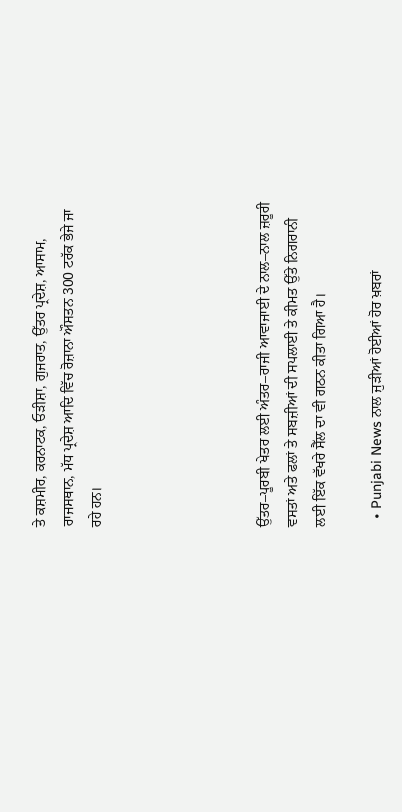ਤੇ ਕਸ਼ਮੀਰ, ਕਰਨਾਟਕ, ਓੜੀਸ਼ਾ, ਗੁਜਰਾਤ, ਉੱਤਰ ਪ੍ਰਦੇਸ਼, ਆਸਾਮ, ਰਾਜਸਥਾਨ, ਮੱਧ ਪ੍ਰਦੇਸ਼ ਆਦਿ ਵਿੱਚ ਰੋਜ਼ਾਨਾ ਔਸਤਨ 300 ਟਰੱਕ ਭੇਜੇ ਜਾ ਰਹੇ ਹਨ।





ਉੱਤਰ–ਪੂਰਬੀ ਖੇਤਰ ਲਈ ਅੰਤਰ–ਰਾਜੀ ਆਵਾਜਾਈ ਦੇ ਨਾਲ–ਨਾਲ ਜ਼ਰੂਰੀ ਵਸਤਾਂ ਅਤੇ ਫਲਾਂ ਤੇ ਸਬਜ਼ੀਆਂ ਦੀ ਸਪਲਾਈ ਤੇ ਕੀਮਤ ਉੱਤੇ ਨਿਗਰਾਨੀ ਲਈ ਇੱਕ ਵੱਖਰੇ ਸੈੱਲ ਦਾ ਵੀ ਗਠਨ ਕੀਤਾ ਗਿਆ ਹੈ।

  • Punjabi News ਨਾਲ ਜੁੜੀਆਂ ਹੋਈਆਂ ਹੋਰ ਖ਼ਬਰਾਂ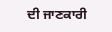ਦੀ ਜਾਣਕਾਰੀ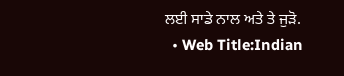ਲਈ ਸਾਡੇ ਨਾਲ ਅਤੇ ਤੇ ਜੁੜੋ.
  • Web Title:Indian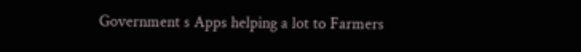Government s Apps helping a lot to Farmers